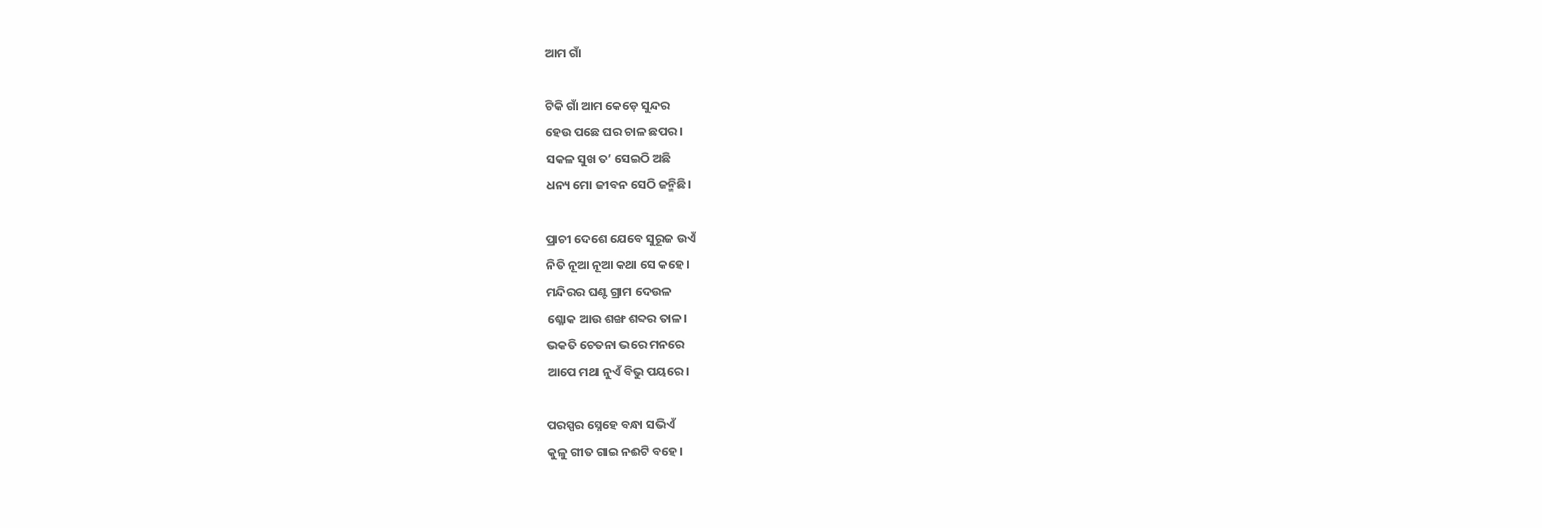ଆମ ଗାଁ

ଟିକି ଗାଁ ଆମ କେଡ଼େ ସୁନ୍ଦର
ହେଉ ପଛେ ଘର ଚାଳ ଛପର।
ସକଳ ସୁଖ ତ’ ସେଇଠି ଅଛି
ଧନ୍ୟ ମୋ ଜୀବନ ସେଠି ଜନ୍ମିଛି।

ପ୍ରାଚୀ ଦେଶେ ଯେବେ ସୁରୂଜ ଉଏଁ
ନିତି ନୂଆ ନୂଆ କଥା ସେ କହେ।
ମନ୍ଦିରର ଘଣ୍ଟ ଗ୍ରାମ ଦେଉଳ
ଶ୍ଳୋକ ଆଉ ଶଙ୍ଖ ଶବ୍ଦର ତାଳ।
ଭକତି ଚେତନା ଭରେ ମନରେ
ଆପେ ମଥା ନୁଏଁ ବିଭୁ ପୟରେ।

ପରସ୍ପର ସ୍ନେହେ ବନ୍ଧା ସଭିଏଁ
କୁଳୁ ଗୀତ ଗାଇ ନଈଟି ବହେ।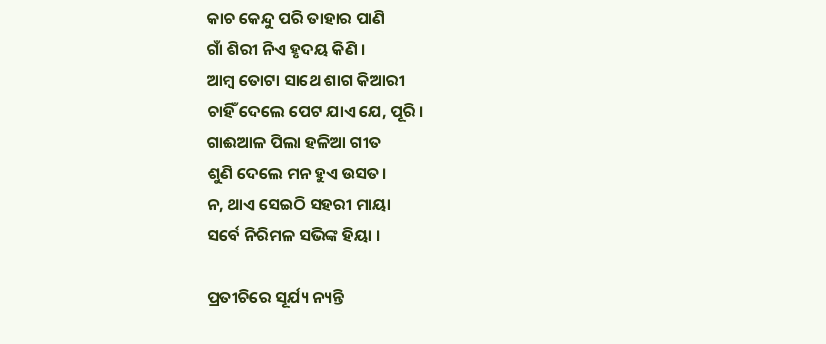କାଚ କେନ୍ଦୁ ପରି ତାହାର ପାଣି
ଗାଁ ଶିରୀ ନିଏ ହୃଦୟ କିଣି ।
ଆମ୍ବ ତୋଟା ସାଥେ ଶାଗ କିଆରୀ
ଚାହିଁ ଦେଲେ ପେଟ ଯାଏ ଯେ, ପୂରି ।
ଗାଈଆଳ ପିଲା ହଳିଆ ଗୀତ
ଶୁଣି ଦେଲେ ମନ ହୁଏ ଉସତ।
ନ, ଥାଏ ସେଇଠି ସହରୀ ମାୟା
ସର୍ବେ ନିରିମଳ ସଭିଙ୍କ ହିୟା ।

ପ୍ରତୀଚିରେ ସୂର୍ଯ୍ୟ ନ୍ୟନ୍ତି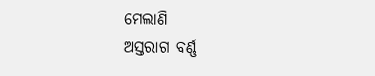ମେଲାଣି
ଅସ୍ତରାଗ ବର୍ଣ୍ଣ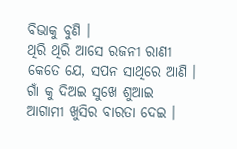ବିଭାକୁ ବୁଣି ।
ଥିରି ଥିରି ଆସେ ରଜନୀ ରାଣୀ
କେତେ ଯେ, ସପନ ସାଥିରେ ଆଣି ।
ଗାଁ କୁ ଦିଅଇ ସୁଖେ ଶୁଆଇ
ଆଗାମୀ ଖୁସିର ବାରତା ଦେଇ ।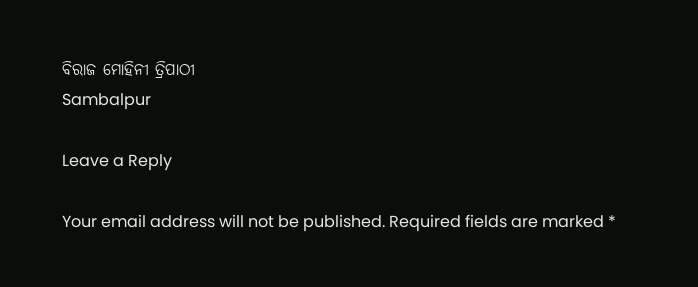ବିରାଜ ମୋହିନୀ ତ୍ରିପାଠୀ
Sambalpur

Leave a Reply

Your email address will not be published. Required fields are marked *